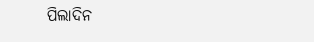ପିଲାଦିନ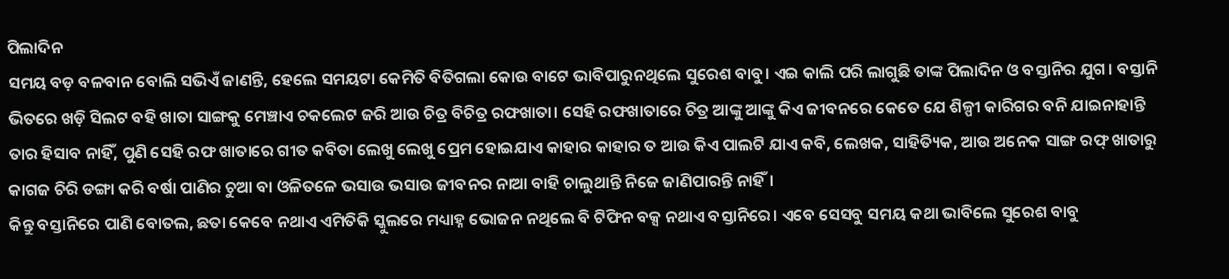ପିଲାଦିନ
ସମୟ ବଡ଼ ବଳବାନ ବୋଲି ସଭିଏଁ ଜାଣନ୍ତି, ହେଲେ ସମୟଟା କେମିତି ବିତିଗଲା କୋଉ ବାଟେ ଭାବିପାରୁନଥିଲେ ସୁରେଶ ବାବୁ। ଏଇ କାଲି ପରି ଲାଗୁଛି ତାଙ୍କ ପିଲାଦିନ ଓ ବସ୍ତାନିର ଯୁଗ। ବସ୍ତାନି ଭିତରେ ଖଡ଼ି ସିଲଟ ବହି ଖାତା ସାଙ୍ଗକୁ ମେଞ୍ଚାଏ ଚକଲେଟ ଜରି ଆଉ ଚିତ୍ର ବିଚିତ୍ର ରଫଖାତା। ସେହି ରଫଖାତାରେ ଚିତ୍ର ଆଙ୍କୁ ଆଙ୍କୁ କିଏ ଜୀବନରେ କେତେ ଯେ ଶିଳ୍ପୀ କାରିଗର ବନି ଯାଇନାହାନ୍ତି ତାର ହିସାବ ନାହିଁ, ପୁଣି ସେହି ରଫ ଖାତାରେ ଗୀତ କବିତା ଲେଖୁ ଲେଖୁ ପ୍ରେମ ହୋଇଯାଏ କାହାର କାହାର ତ ଆଉ କିଏ ପାଲଟି ଯାଏ କବି, ଲେଖକ, ସାହିତ୍ୟିକ, ଆଉ ଅନେକ ସାଙ୍ଗ ରଫ୍ ଖାତାରୁ କାଗଜ ଚିରି ଡଙ୍ଗା କରି ବର୍ଷା ପାଣିର ଚୁଆ ବା ଓଳିତଳେ ଭସାଉ ଭସାଉ ଜୀବନର ନାଆ ବାହି ଚାଲୁଥାନ୍ତି ନିଜେ ଜାଣିପାରନ୍ତି ନାହିଁ।
କିନ୍ତୁ ବସ୍ତାନିରେ ପାଣି ବୋତଲ, ଛତା କେବେ ନଥାଏ ଏମିତିକି ସ୍କୁଲରେ ମଧ୍ୟାହ୍ନ ଭୋଜନ ନଥିଲେ ବି ଟିଫିନ ବକ୍ସ ନଥାଏ ବସ୍ତାନିରେ। ଏବେ ସେସବୁ ସମୟ କଥା ଭାବିଲେ ସୁରେଶ ବାବୁ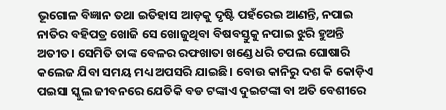ଭୂଗୋଳ ବିଜ୍ଞାନ ତଥା ଇତିହାସ ଆଡ଼କୁ ଦୃଷ୍ଟି ପହଁରେଇ ଆଣନ୍ତି, ନପାଇ ନାତିର ବହିପତ୍ର ଖୋଜି ସେ ଖୋଜୁଥିବା ବିଷବସ୍ତୁକୁ ନପାଇ ଝୁରି ହୁଅନ୍ତି ଅତୀତ। ସେମିତି ତାଙ୍କ ବେଳର ରଫଖାତା ଖଣ୍ଡେ ଧରି ଚପଲ ଘୋଷାରି କଲେଜ ଯିବା ସମୟ ମଧ୍ୟ ଅପସରି ଯାଇଛି। ବୋଉ କାନିରୁ ଦଶ କି କୋଡ଼ିଏ ପଇସା ସ୍କୁଲ ଜୀବନରେ ଯେତିକି ବଡ ଟଙ୍କାଏ ଦୁଇଟଙ୍କା ବା ଅତି ବେଶୀରେ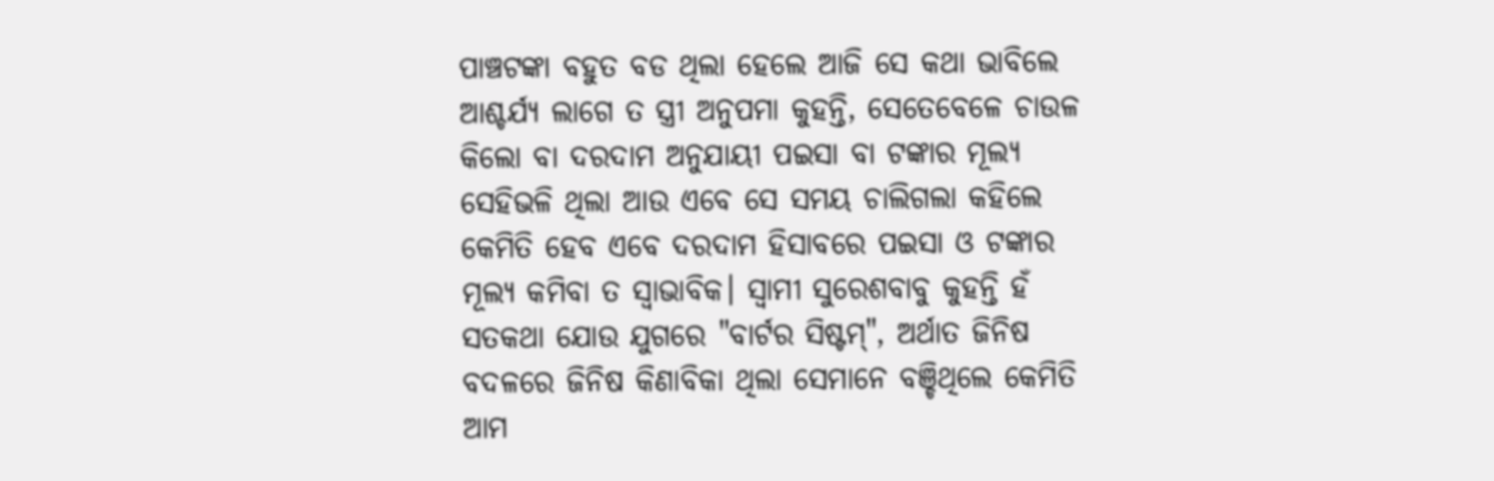ପାଞ୍ଚଟଙ୍କା ବହୁତ ବଡ ଥିଲା ହେଲେ ଆଜି ସେ କଥା ଭାବିଲେ ଆଶ୍ଚର୍ଯ୍ୟ ଲାଗେ ତ ସ୍ତ୍ରୀ ଅନୁପମା କୁହନ୍ତି, ସେତେବେଳେ ଚାଉଳ କିଲୋ ବା ଦରଦାମ ଅନୁଯାୟୀ ପଇସା ବା ଟଙ୍କାର ମୂଲ୍ୟ ସେହିଭଳି ଥିଲା ଆଉ ଏବେ ସେ ସମୟ ଚାଲିଗଲା କହିଲେ କେମିତି ହେବ ଏବେ ଦରଦାମ ହିସାବରେ ପଇସା ଓ ଟଙ୍କାର ମୂଲ୍ୟ କମିବା ତ ସ୍ଵାଭାବିକ। ସ୍ଵାମୀ ସୁରେଶବାବୁ କୁହନ୍ତି ହଁ ସତକଥା ଯୋଉ ଯୁଗରେ "ବାର୍ଟର ସିଷ୍ଟମ୍", ଅର୍ଥାତ ଜିନିଷ ବଦଳରେ ଜିନିଷ କିଣାବିକା ଥିଲା ସେମାନେ ବଞ୍ଚିଥିଲେ କେମିତି ଆମ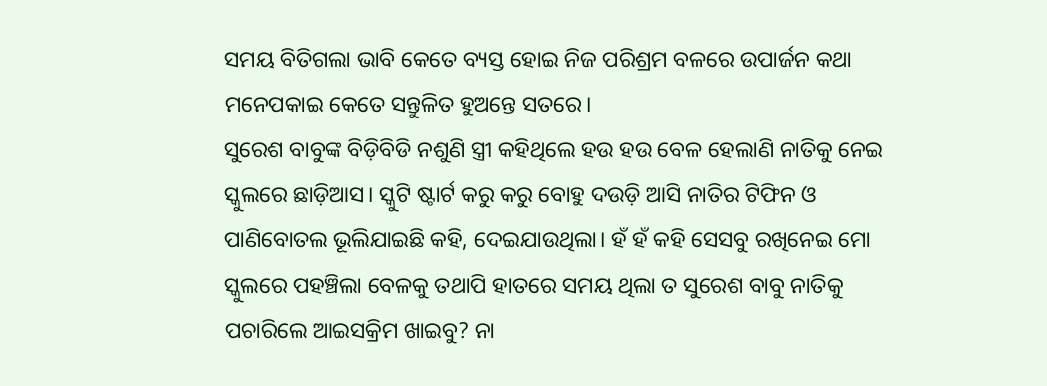ସମୟ ବିତିଗଲା ଭାବି କେତେ ବ୍ୟସ୍ତ ହୋଇ ନିଜ ପରିଶ୍ରମ ବଳରେ ଉପାର୍ଜନ କଥା ମନେପକାଇ କେତେ ସନ୍ତୁଳିତ ହୁଅନ୍ତେ ସତରେ।
ସୁରେଶ ବାବୁଙ୍କ ବିଡ଼ିବିଡି ନଶୁଣି ସ୍ତ୍ରୀ କହିଥିଲେ ହଉ ହଉ ବେଳ ହେଲାଣି ନାତିକୁ ନେଇ ସ୍କୁଲରେ ଛାଡ଼ିଆସ। ସ୍କୁଟି ଷ୍ଟାର୍ଟ କରୁ କରୁ ବୋହୁ ଦଉଡ଼ି ଆସି ନାତିର ଟିଫିନ ଓ ପାଣିବୋତଲ ଭୂଲିଯାଇଛି କହି, ଦେଇଯାଉଥିଲା। ହଁ ହଁ କହି ସେସବୁ ରଖିନେଇ ମୋ ସ୍କୁଲରେ ପହଞ୍ଚିଲା ବେଳକୁ ତଥାପି ହାତରେ ସମୟ ଥିଲା ତ ସୁରେଶ ବାବୁ ନାତିକୁ ପଚାରିଲେ ଆଇସକ୍ରିମ ଖାଇବୁ? ନା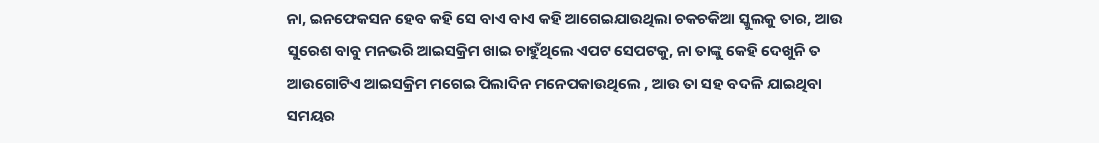ନା, ଇନଫେକସନ ହେବ କହି ସେ ବାଏ ବାଏ କହି ଆଗେଇଯାଉଥିଲା ଚକଚକିଆ ସ୍କୁଲକୁ ତାର, ଆଉ ସୁରେଶ ବାବୁ ମନଭରି ଆଇସକ୍ରିମ ଖାଇ ଚାହୁଁଥିଲେ ଏପଟ ସେପଟକୁ, ନା ତାଙ୍କୁ କେହି ଦେଖୁନି ତ ଆଉଗୋଟିଏ ଆଇସକ୍ରିମ ମଗେଇ ପିଲାଦିନ ମନେପକାଉଥିଲେ , ଆଉ ତା ସହ ବଦଳି ଯାଇଥିବା ସମୟର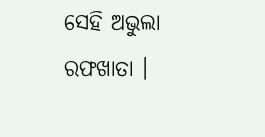ସେହି ଅଭୁଲା ରଫଖାତା ।